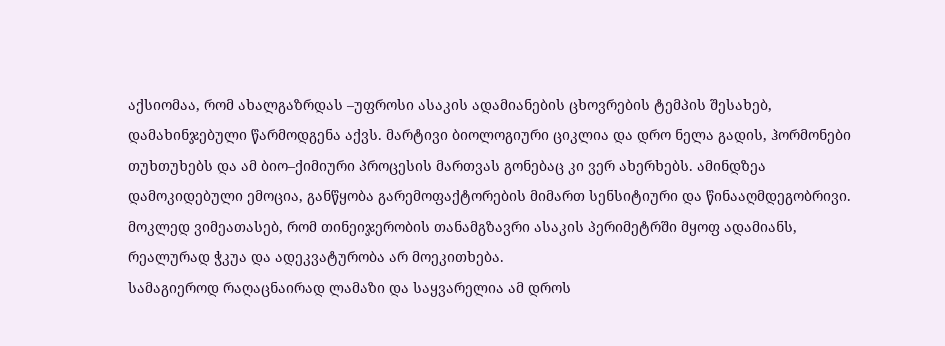აქსიომაა, რომ ახალგაზრდას –უფროსი ასაკის ადამიანების ცხოვრების ტემპის შესახებ, დამახინჯებული წარმოდგენა აქვს. მარტივი ბიოლოგიური ციკლია და დრო ნელა გადის, ჰორმონები თუხთუხებს და ამ ბიო–ქიმიური პროცესის მართვას გონებაც კი ვერ ახერხებს. ამინდზეა დამოკიდებული ემოცია, განწყობა გარემოფაქტორების მიმართ სენსიტიური და წინააღმდეგობრივი. მოკლედ ვიმეათასებ, რომ თინეიჯერობის თანამგზავრი ასაკის პერიმეტრში მყოფ ადამიანს, რეალურად ჭკუა და ადეკვატურობა არ მოეკითხება.
სამაგიეროდ რაღაცნაირად ლამაზი და საყვარელია ამ დროს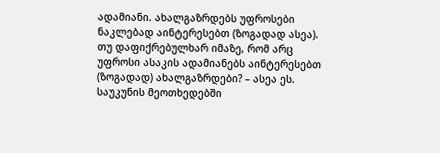ადამიანი. ახალგაზრდებს უფროსები ნაკლებად აინტერესებთ (ზოგადად ასეა). თუ დაფიქრებულხარ იმაზე, რომ არც უფროსი ასაკის ადამიანებს აინტერესებთ (ზოგადად) ახალგაზრდები? – ასეა ეს. საუკუნის მეოთხედებში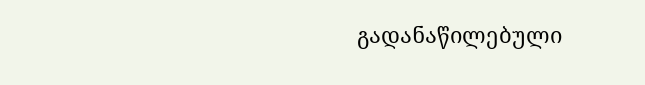გადანაწილებული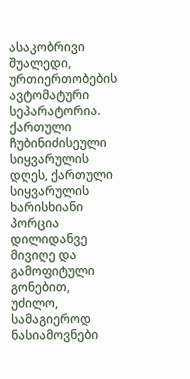ასაკობრივი შუალედი, ურთიერთობების ავტომატური სეპარატორია.
ქართული ჩუბინიძისეული სიყვარულის დღეს, ქართული სიყვარულის ხარისხიანი პორცია დილიდანვე მივიღე და გამოფიტული გონებით, უძილო, სამაგიეროდ ნასიამოვნები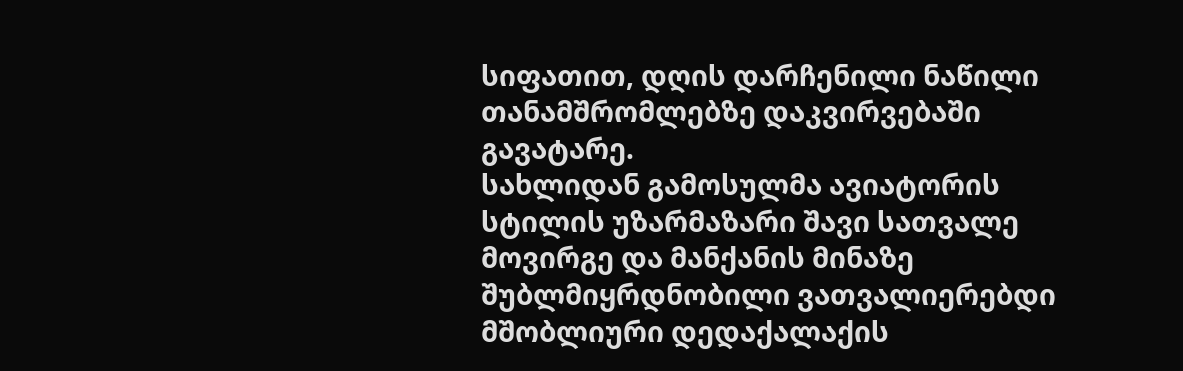სიფათით, დღის დარჩენილი ნაწილი თანამშრომლებზე დაკვირვებაში გავატარე.
სახლიდან გამოსულმა ავიატორის სტილის უზარმაზარი შავი სათვალე მოვირგე და მანქანის მინაზე შუბლმიყრდნობილი ვათვალიერებდი მშობლიური დედაქალაქის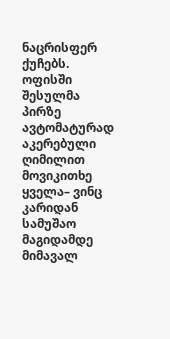ნაცრისფერ ქუჩებს. ოფისში შესულმა პირზე ავტომატურად აკერებული ღიმილით მოვიკითხე ყველა– ვინც კარიდან სამუშაო მაგიდამდე მიმავალ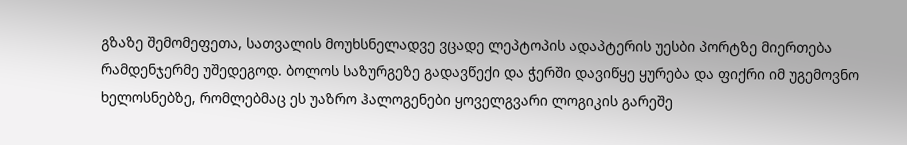გზაზე შემომეფეთა, სათვალის მოუხსნელადვე ვცადე ლეპტოპის ადაპტერის უესბი პორტზე მიერთება რამდენჯერმე უშედეგოდ. ბოლოს საზურგეზე გადავწექი და ჭერში დავიწყე ყურება და ფიქრი იმ უგემოვნო ხელოსნებზე, რომლებმაც ეს უაზრო ჰალოგენები ყოველგვარი ლოგიკის გარეშე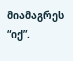მიამაგრეს “იქ”.